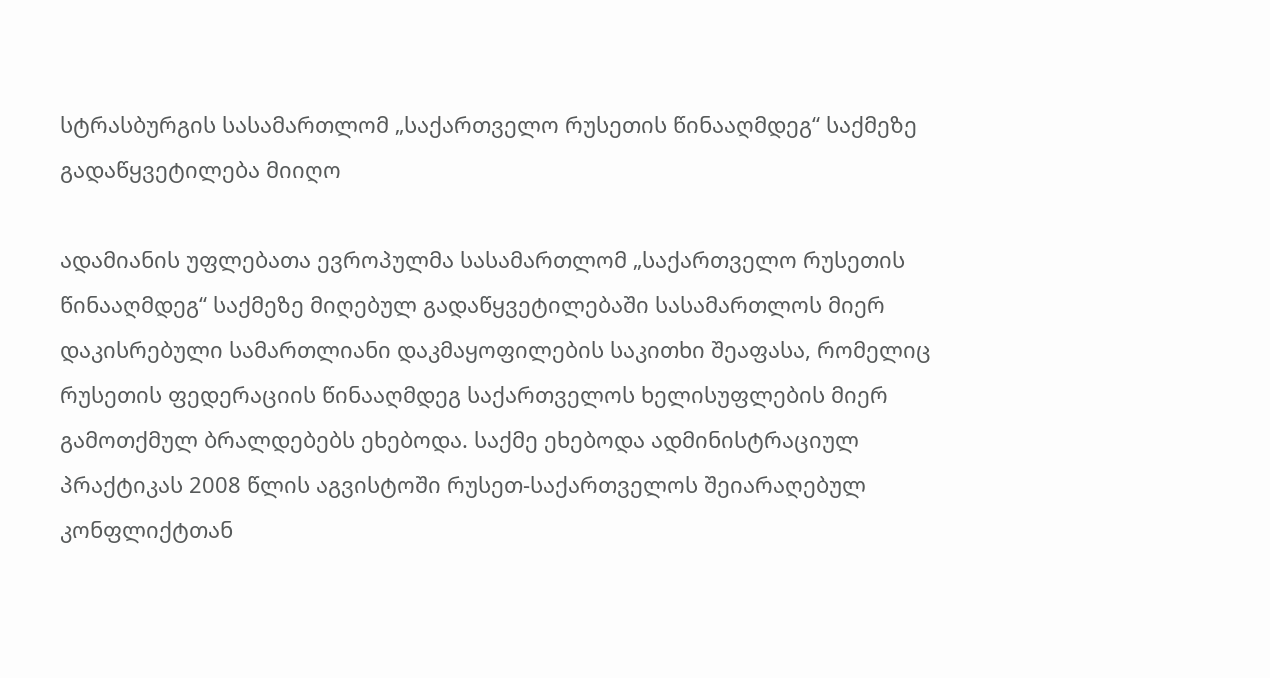სტრასბურგის სასამართლომ „საქართველო რუსეთის წინააღმდეგ“ საქმეზე გადაწყვეტილება მიიღო

ადამიანის უფლებათა ევროპულმა სასამართლომ „საქართველო რუსეთის წინააღმდეგ“ საქმეზე მიღებულ გადაწყვეტილებაში სასამართლოს მიერ დაკისრებული სამართლიანი დაკმაყოფილების საკითხი შეაფასა, რომელიც რუსეთის ფედერაციის წინააღმდეგ საქართველოს ხელისუფლების მიერ გამოთქმულ ბრალდებებს ეხებოდა. საქმე ეხებოდა ადმინისტრაციულ პრაქტიკას 2008 წლის აგვისტოში რუსეთ-საქართველოს შეიარაღებულ კონფლიქტთან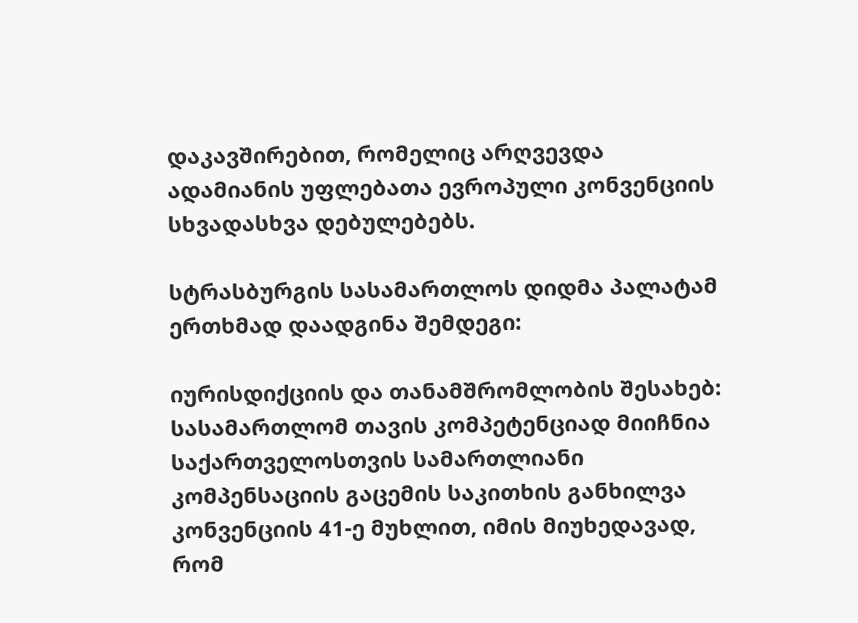დაკავშირებით, რომელიც არღვევდა ადამიანის უფლებათა ევროპული კონვენციის სხვადასხვა დებულებებს.

სტრასბურგის სასამართლოს დიდმა პალატამ ერთხმად დაადგინა შემდეგი:

იურისდიქციის და თანამშრომლობის შესახებ: სასამართლომ თავის კომპეტენციად მიიჩნია საქართველოსთვის სამართლიანი კომპენსაციის გაცემის საკითხის განხილვა კონვენციის 41-ე მუხლით, იმის მიუხედავად, რომ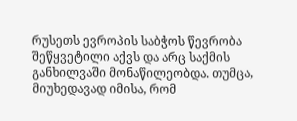რუსეთს ევროპის საბჭოს წევრობა შეწყვეტილი აქვს და არც საქმის განხილვაში მონაწილეობდა. თუმცა, მიუხედავად იმისა, რომ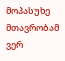მოპასუხე მთავრობამ ვერ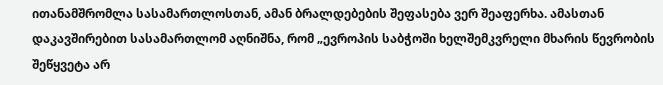ითანამშრომლა სასამართლოსთან, ამან ბრალდებების შეფასება ვერ შეაფერხა. ამასთან დაკავშირებით სასამართლომ აღნიშნა, რომ „ევროპის საბჭოში ხელშემკვრელი მხარის წევრობის შეწყვეტა არ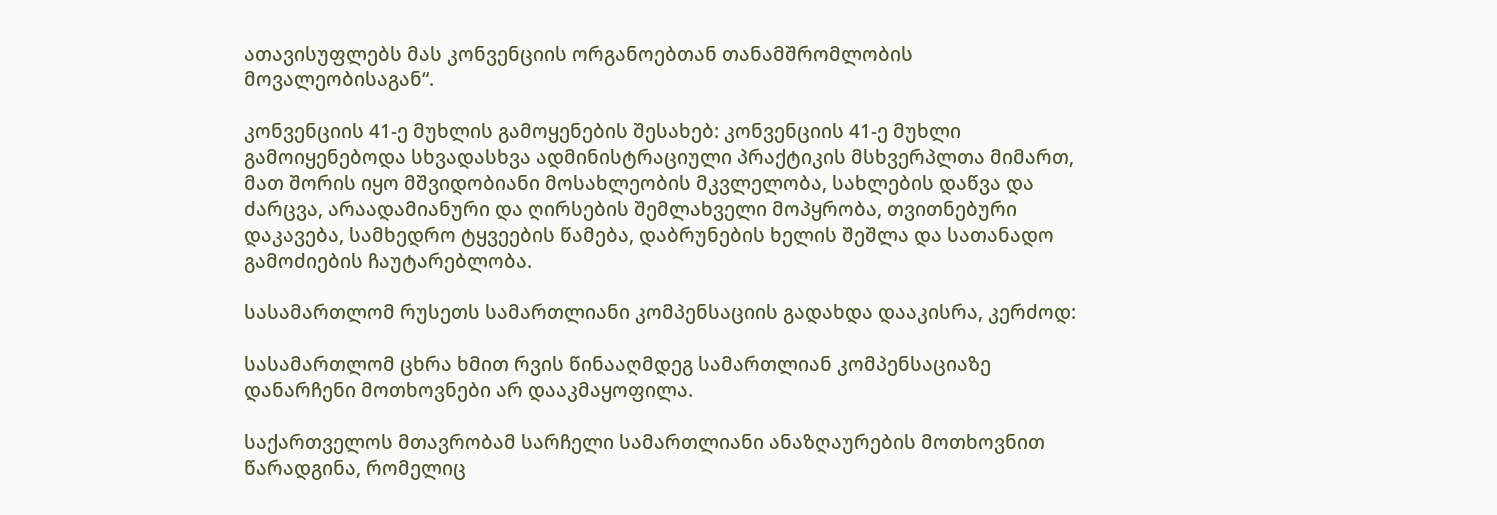ათავისუფლებს მას კონვენციის ორგანოებთან თანამშრომლობის მოვალეობისაგან“.

კონვენციის 41-ე მუხლის გამოყენების შესახებ: კონვენციის 41-ე მუხლი გამოიყენებოდა სხვადასხვა ადმინისტრაციული პრაქტიკის მსხვერპლთა მიმართ, მათ შორის იყო მშვიდობიანი მოსახლეობის მკვლელობა, სახლების დაწვა და ძარცვა, არაადამიანური და ღირსების შემლახველი მოპყრობა, თვითნებური დაკავება, სამხედრო ტყვეების წამება, დაბრუნების ხელის შეშლა და სათანადო გამოძიების ჩაუტარებლობა.

სასამართლომ რუსეთს სამართლიანი კომპენსაციის გადახდა დააკისრა, კერძოდ:

სასამართლომ ცხრა ხმით რვის წინააღმდეგ სამართლიან კომპენსაციაზე დანარჩენი მოთხოვნები არ დააკმაყოფილა.

საქართველოს მთავრობამ სარჩელი სამართლიანი ანაზღაურების მოთხოვნით წარადგინა, რომელიც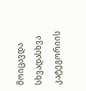მოიცავდა სხვადასხვა კატეგორიის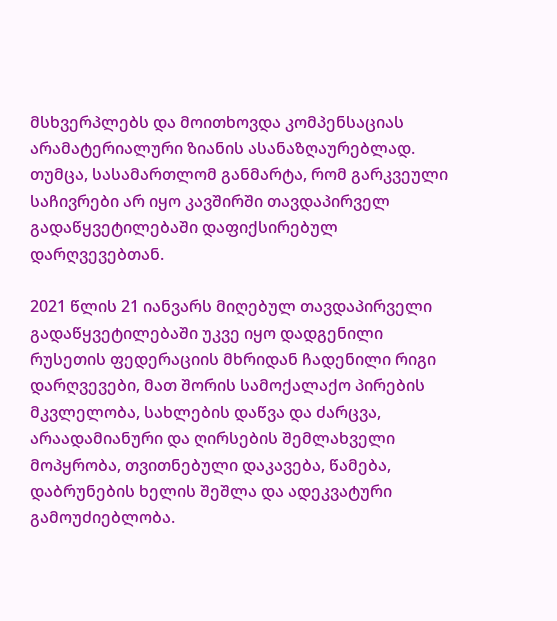მსხვერპლებს და მოითხოვდა კომპენსაციას არამატერიალური ზიანის ასანაზღაურებლად. თუმცა, სასამართლომ განმარტა, რომ გარკვეული საჩივრები არ იყო კავშირში თავდაპირველ გადაწყვეტილებაში დაფიქსირებულ დარღვევებთან.

2021 წლის 21 იანვარს მიღებულ თავდაპირველი გადაწყვეტილებაში უკვე იყო დადგენილი რუსეთის ფედერაციის მხრიდან ჩადენილი რიგი დარღვევები, მათ შორის სამოქალაქო პირების მკვლელობა, სახლების დაწვა და ძარცვა, არაადამიანური და ღირსების შემლახველი მოპყრობა, თვითნებული დაკავება, წამება, დაბრუნების ხელის შეშლა და ადეკვატური გამოუძიებლობა.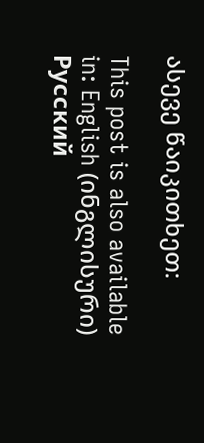ასევე წაიკითხეთ:

This post is also available in: English (ინგლისური) Русский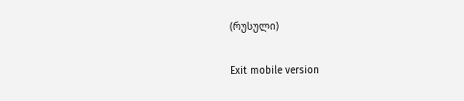(რუსული)

Exit mobile version